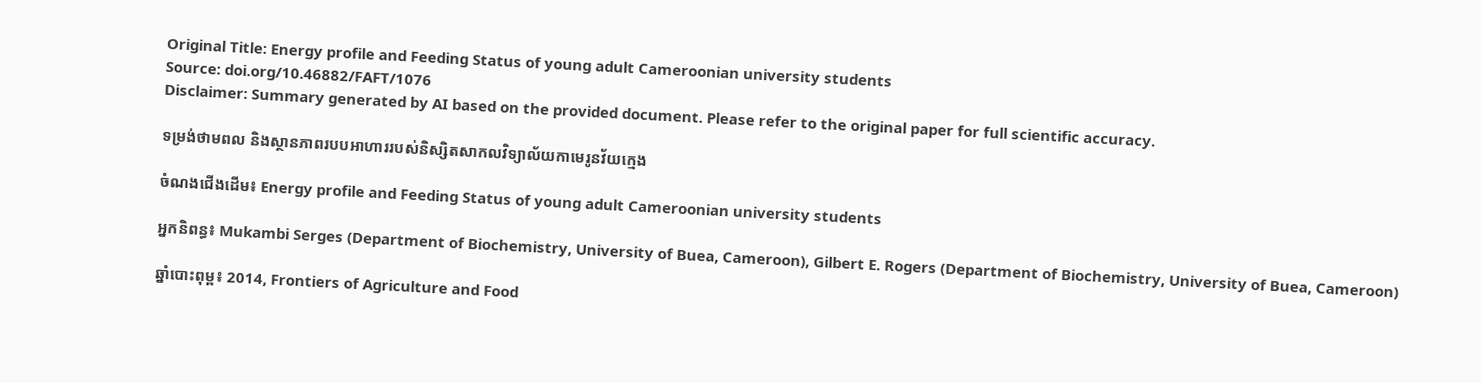Original Title: Energy profile and Feeding Status of young adult Cameroonian university students
Source: doi.org/10.46882/FAFT/1076
Disclaimer: Summary generated by AI based on the provided document. Please refer to the original paper for full scientific accuracy.

ទម្រង់ថាមពល និងស្ថានភាពរបបអាហាររបស់និស្សិតសាកលវិទ្យាល័យកាមេរូនវ័យក្មេង

ចំណងជើងដើម៖ Energy profile and Feeding Status of young adult Cameroonian university students

អ្នកនិពន្ធ៖ Mukambi Serges (Department of Biochemistry, University of Buea, Cameroon), Gilbert E. Rogers (Department of Biochemistry, University of Buea, Cameroon)

ឆ្នាំបោះពុម្ព៖ 2014, Frontiers of Agriculture and Food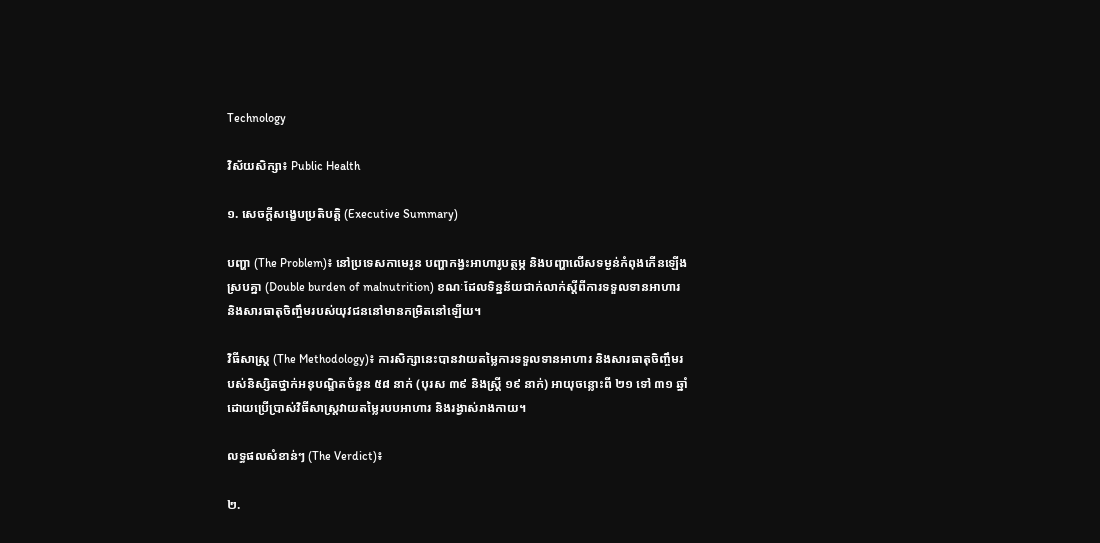Technology

វិស័យសិក្សា៖ Public Health

១. សេចក្តីសង្ខេបប្រតិបត្តិ (Executive Summary)

បញ្ហា (The Problem)៖ នៅប្រទេសកាមេរូន បញ្ហាកង្វះអាហារូបត្ថម្ភ និងបញ្ហាលើសទម្ងន់កំពុងកើនឡើងស្របគ្នា (Double burden of malnutrition) ខណៈដែលទិន្នន័យជាក់លាក់ស្តីពីការទទួលទានអាហារ និងសារធាតុចិញ្ចឹមរបស់យុវជននៅមានកម្រិតនៅឡើយ។

វិធីសាស្ត្រ (The Methodology)៖ ការសិក្សានេះបានវាយតម្លៃការទទួលទានអាហារ និងសារធាតុចិញ្ចឹមរបស់និស្សិតថ្នាក់អនុបណ្ឌិតចំនួន ៥៨ នាក់ (បុរស ៣៩ និងស្ត្រី ១៩ នាក់) អាយុចន្លោះពី ២១ ទៅ ៣១ ឆ្នាំ ដោយប្រើប្រាស់វិធីសាស្ត្រវាយតម្លៃរបបអាហារ និងរង្វាស់រាងកាយ។

លទ្ធផលសំខាន់ៗ (The Verdict)៖

២.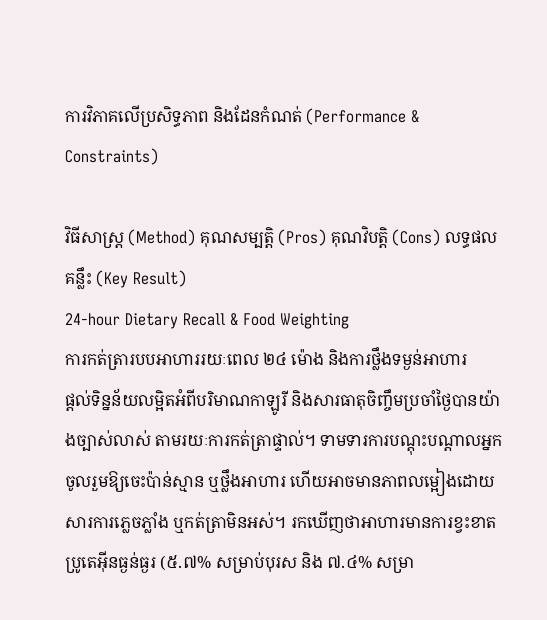ការវិភាគលើប្រសិទ្ធភាព និងដែនកំណត់ (Performance & Constraints)

វិធីសាស្ត្រ (Method) គុណសម្បត្តិ (Pros) គុណវិបត្តិ (Cons) លទ្ធផលគន្លឹះ (Key Result)
24-hour Dietary Recall & Food Weighting
ការកត់ត្រារបបអាហាររយៈពេល ២៤ ម៉ោង និងការថ្លឹងទម្ងន់អាហារ
ផ្តល់ទិន្នន័យលម្អិតអំពីបរិមាណកាឡូរី និងសារធាតុចិញ្ចឹមប្រចាំថ្ងៃបានយ៉ាងច្បាស់លាស់ តាមរយៈការកត់ត្រាផ្ទាល់។ ទាមទារការបណ្តុះបណ្តាលអ្នកចូលរួមឱ្យចេះប៉ាន់ស្មាន ឬថ្លឹងអាហារ ហើយអាចមានភាពលម្អៀងដោយសារការភ្លេចភ្លាំង ឬកត់ត្រាមិនអស់។ រកឃើញថាអាហារមានការខ្វះខាតប្រូតេអ៊ីនធ្ងន់ធ្ងរ (៥.៧% សម្រាប់បុរស និង ៧.៤% សម្រា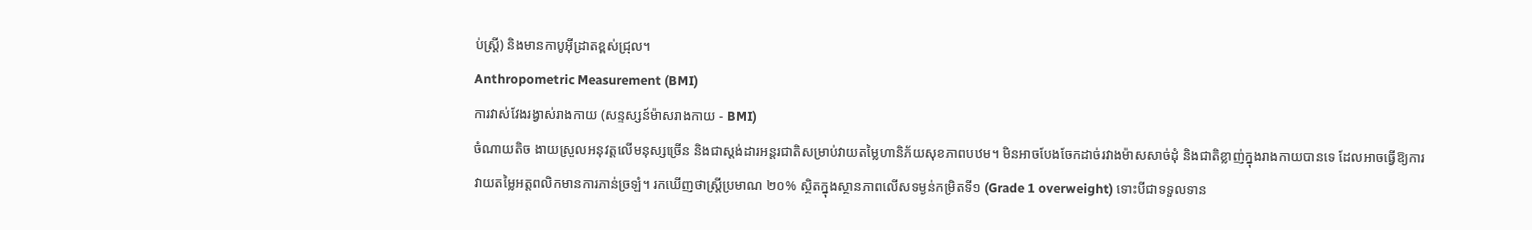ប់ស្ត្រី) និងមានកាបូអ៊ីដ្រាតខ្ពស់ជ្រុល។
Anthropometric Measurement (BMI)
ការវាស់វែងរង្វាស់រាងកាយ (សន្ទស្សន៍ម៉ាសរាងកាយ - BMI)
ចំណាយតិច ងាយស្រួលអនុវត្តលើមនុស្សច្រើន និងជាស្តង់ដារអន្តរជាតិសម្រាប់វាយតម្លៃហានិភ័យសុខភាពបឋម។ មិនអាចបែងចែកដាច់រវាងម៉ាសសាច់ដុំ និងជាតិខ្លាញ់ក្នុងរាងកាយបានទេ ដែលអាចធ្វើឱ្យការវាយតម្លៃអត្តពលិកមានការភាន់ច្រឡំ។ រកឃើញថាស្ត្រីប្រមាណ ២០% ស្ថិតក្នុងស្ថានភាពលើសទម្ងន់កម្រិតទី១ (Grade 1 overweight) ទោះបីជាទទួលទាន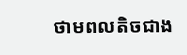ថាមពលតិចជាង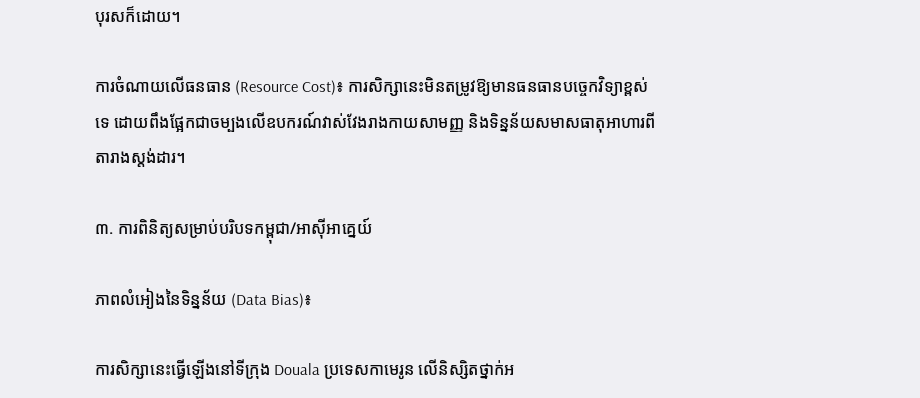បុរសក៏ដោយ។

ការចំណាយលើធនធាន (Resource Cost)៖ ការសិក្សានេះមិនតម្រូវឱ្យមានធនធានបច្ចេកវិទ្យាខ្ពស់ទេ ដោយពឹងផ្អែកជាចម្បងលើឧបករណ៍វាស់វែងរាងកាយសាមញ្ញ និងទិន្នន័យសមាសធាតុអាហារពីតារាងស្តង់ដារ។

៣. ការពិនិត្យសម្រាប់បរិបទកម្ពុជា/អាស៊ីអាគ្នេយ៍

ភាពលំអៀងនៃទិន្នន័យ (Data Bias)៖

ការសិក្សានេះធ្វើឡើងនៅទីក្រុង Douala ប្រទេសកាមេរូន លើនិស្សិតថ្នាក់អ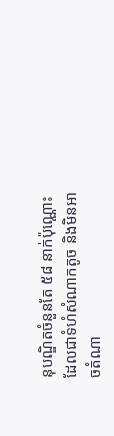នុបណ្ឌិតចំនួនតែ ៥៨ នាក់ប៉ុណ្ណោះ ដែលជាទំហំសំណាកតូច និងមិនអាចតំណា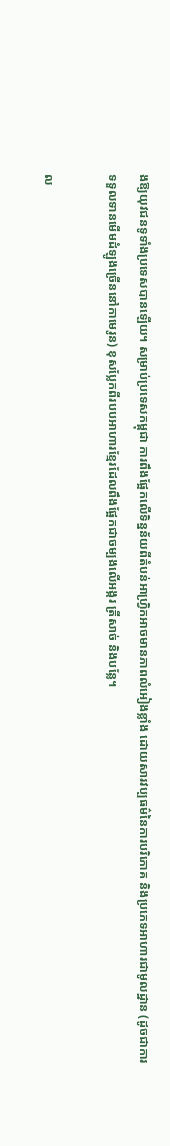ងឱ្យយុវជនទូទាំងប្រទេសបានឡើយ។ សម្រាប់ប្រទេសកម្ពុជា ការពឹងផ្អែកលើទិន្នន័យពីតំបន់អាហ្វ្រិកអាចមានភាពលំអៀងខ្លាំង ដោយសារវប្បធម៌នៃការបរិភោគ និងប្រភេទអាហារជាមូលដ្ឋាន (ដូចជាការទទួលទានមើមដំឡូងច្រើននៅកាមេរូន) ខុសប្លែកពីរបបអាហារខ្មែរដែលពឹងផ្អែកជាចម្បងលើអង្ករ ត្រីសាច់ និងបន្លែ។

ល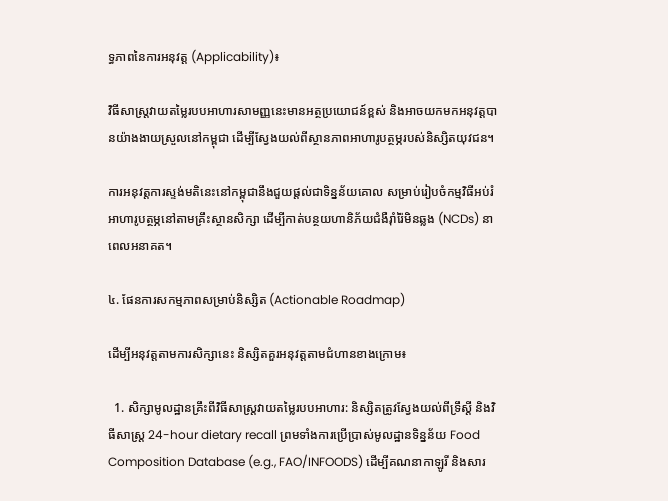ទ្ធភាពនៃការអនុវត្ត (Applicability)៖

វិធីសាស្ត្រវាយតម្លៃរបបអាហារសាមញ្ញនេះមានអត្ថប្រយោជន៍ខ្ពស់ និងអាចយកមកអនុវត្តបានយ៉ាងងាយស្រួលនៅកម្ពុជា ដើម្បីស្វែងយល់ពីស្ថានភាពអាហារូបត្ថម្ភរបស់និស្សិតយុវជន។

ការអនុវត្តការស្ទង់មតិនេះនៅកម្ពុជានឹងជួយផ្តល់ជាទិន្នន័យគោល សម្រាប់រៀបចំកម្មវិធីអប់រំអាហារូបត្ថម្ភនៅតាមគ្រឹះស្ថានសិក្សា ដើម្បីកាត់បន្ថយហានិភ័យជំងឺរ៉ាំរ៉ៃមិនឆ្លង (NCDs) នាពេលអនាគត។

៤. ផែនការសកម្មភាពសម្រាប់និស្សិត (Actionable Roadmap)

ដើម្បីអនុវត្តតាមការសិក្សានេះ និស្សិតគួរអនុវត្តតាមជំហានខាងក្រោម៖

  1. សិក្សាមូលដ្ឋានគ្រឹះពីវិធីសាស្ត្រវាយតម្លៃរបបអាហារ: និស្សិតត្រូវស្វែងយល់ពីទ្រឹស្តី និងវិធីសាស្ត្រ 24-hour dietary recall ព្រមទាំងការប្រើប្រាស់មូលដ្ឋានទិន្នន័យ Food Composition Database (e.g., FAO/INFOODS) ដើម្បីគណនាកាឡូរី និងសារ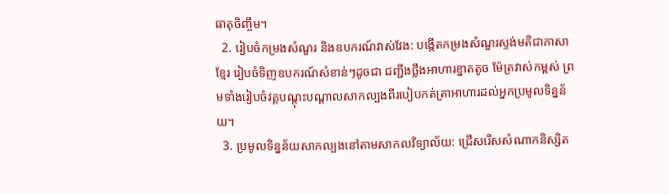ធាតុចិញ្ចឹម។
  2. រៀបចំកម្រងសំណួរ និងឧបករណ៍វាស់វែង: បង្កើតកម្រងសំណួរស្ទង់មតិជាភាសាខ្មែរ រៀបចំទិញឧបករណ៍សំខាន់ៗដូចជា ជញ្ជីងថ្លឹងអាហារខ្នាតតូច ម៉ែត្រវាស់កម្ពស់ ព្រមទាំងរៀបចំវគ្គបណ្តុះបណ្តាលសាកល្បងពីរបៀបកត់ត្រាអាហារដល់អ្នកប្រមូលទិន្នន័យ។
  3. ប្រមូលទិន្នន័យសាកល្បងនៅតាមសាកលវិទ្យាល័យ: ជ្រើសរើសសំណាកនិស្សិត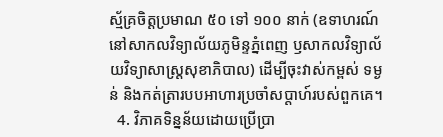ស្ម័គ្រចិត្តប្រមាណ ៥០ ទៅ ១០០ នាក់ (ឧទាហរណ៍នៅសាកលវិទ្យាល័យភូមិន្ទភ្នំពេញ ឫសាកលវិទ្យាល័យវិទ្យាសាស្ត្រសុខាភិបាល) ដើម្បីចុះវាស់កម្ពស់ ទម្ងន់ និងកត់ត្រារបបអាហារប្រចាំសប្តាហ៍របស់ពួកគេ។
  4. វិភាគទិន្នន័យដោយប្រើប្រា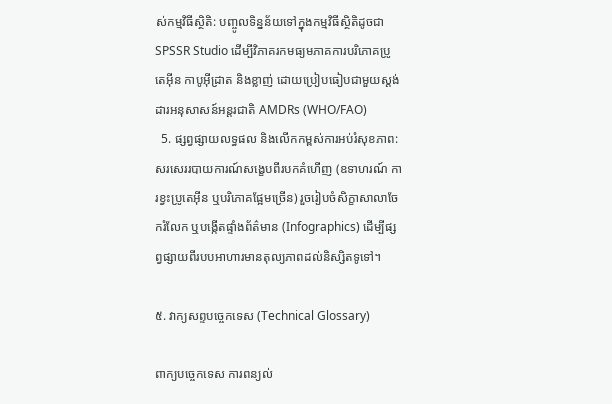ស់កម្មវិធីស្ថិតិ: បញ្ចូលទិន្នន័យទៅក្នុងកម្មវិធីស្ថិតិដូចជា SPSSR Studio ដើម្បីវិភាគរកមធ្យមភាគការបរិភោគប្រូតេអ៊ីន កាបូអ៊ីដ្រាត និងខ្លាញ់ ដោយប្រៀបធៀបជាមួយស្តង់ដារអនុសាសន៍អន្តរជាតិ AMDRs (WHO/FAO)
  5. ផ្សព្វផ្សាយលទ្ធផល និងលើកកម្ពស់ការអប់រំសុខភាព: សរសេររបាយការណ៍សង្ខេបពីរបកគំហើញ (ឧទាហរណ៍ ការខ្វះប្រូតេអ៊ីន ឬបរិភោគផ្អែមច្រើន) រួចរៀបចំសិក្ខាសាលាចែករំលែក ឬបង្កើតផ្ទាំងព័ត៌មាន (Infographics) ដើម្បីផ្សព្វផ្សាយពីរបបអាហារមានតុល្យភាពដល់និស្សិតទូទៅ។

៥. វាក្យសព្ទបច្ចេកទេស (Technical Glossary)

ពាក្យបច្ចេកទេស ការពន្យល់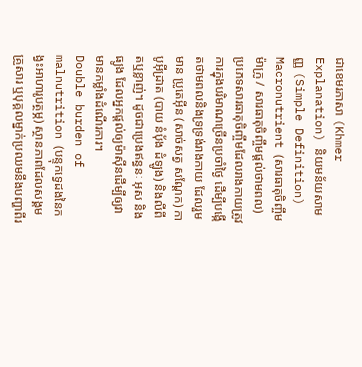ជាខេមរភាសា (Khmer Explanation) និយមន័យសាមញ្ញ (Simple Definition)
Macronutrient (សារធាតុចិញ្ចឹមម៉ាក្រូ / សារធាតុចិញ្ចឹមផ្តល់ថាមពល) ប្រភេទសារធាតុចិញ្ចឹមដែលរាងកាយត្រូវការក្នុងបរិមាណច្រើនប្រចាំថ្ងៃ ដើម្បីបង្កើតថាមពលនិងទ្រទ្រង់រាងកាយ ដែលរួមមាន ប្រូតេអ៊ីន (សាច់សត្វ សណ្តែក) កាបូអ៊ីដ្រាត (បាយ នំប៉័ង ដំឡូង) និងលីពីតឬខ្លាញ់។ ដូចជាប្រេងឥន្ធនៈ អុស និងធ្យូង ដែលអ្នកផ្តល់ឲ្យម៉ាស៊ីនដើម្បីឲ្យវាមានកម្លាំងដំណើរការ។
Double burden of malnutrition (បន្ទុកទ្វេដងនៃកង្វះអាហារូបត្ថម្ភ) ស្ថានភាពដែលសង្គម គ្រួសារ ឬបុគ្គលម្នាក់ប្រឈមនឹងបញ្ហាពីរ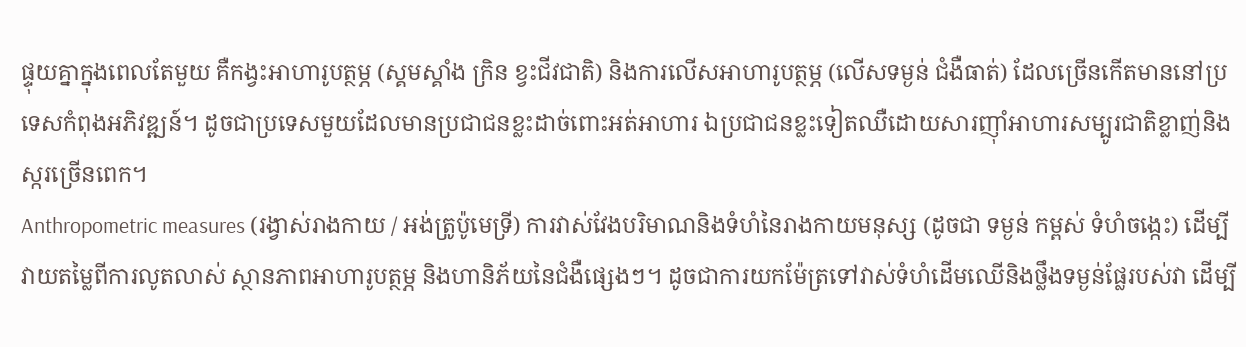ផ្ទុយគ្នាក្នុងពេលតែមួយ គឺកង្វះអាហារូបត្ថម្ភ (ស្គមស្គាំង ក្រិន ខ្វះជីវជាតិ) និងការលើសអាហារូបត្ថម្ភ (លើសទម្ងន់ ជំងឺធាត់) ដែលច្រើនកើតមាននៅប្រទេសកំពុងអភិវឌ្ឍន៍។ ដូចជាប្រទេសមួយដែលមានប្រជាជនខ្លះដាច់ពោះអត់អាហារ ឯប្រជាជនខ្លះទៀតឈឺដោយសារញ៉ាំអាហារសម្បូរជាតិខ្លាញ់និងស្ករច្រើនពេក។
Anthropometric measures (រង្វាស់រាងកាយ / អង់ត្រូប៉ូមេទ្រី) ការវាស់វែងបរិមាណនិងទំហំនៃរាងកាយមនុស្ស (ដូចជា ទម្ងន់ កម្ពស់ ទំហំចង្កេះ) ដើម្បីវាយតម្លៃពីការលូតលាស់ ស្ថានភាពអាហារូបត្ថម្ភ និងហានិភ័យនៃជំងឺផ្សេងៗ។ ដូចជាការយកម៉ែត្រទៅវាស់ទំហំដើមឈើនិងថ្លឹងទម្ងន់ផ្លែរបស់វា ដើម្បី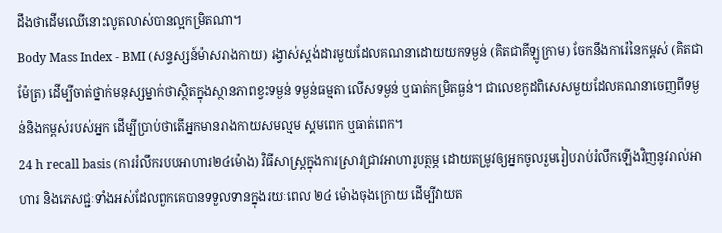ដឹងថាដើមឈើនោះលូតលាស់បានល្អកម្រិតណា។
Body Mass Index - BMI (សន្ទស្សន៍ម៉ាសរាងកាយ) រង្វាស់ស្តង់ដារមួយដែលគណនាដោយយកទម្ងន់ (គិតជាគីឡូក្រាម) ចែកនឹងការ៉េនៃកម្ពស់ (គិតជាម៉ែត្រ) ដើម្បីចាត់ថ្នាក់មនុស្សម្នាក់ថាស្ថិតក្នុងស្ថានភាពខ្វះទម្ងន់ ទម្ងន់ធម្មតា លើសទម្ងន់ ឬធាត់កម្រិតធ្ងន់។ ជាលេខកូដពិសេសមួយដែលគណនាចេញពីទម្ងន់និងកម្ពស់របស់អ្នក ដើម្បីប្រាប់ថាតើអ្នកមានរាងកាយសមល្មម ស្គមពេក ឬធាត់ពេក។
24 h recall basis (ការរំលឹករបបអាហារ២៤ម៉ោង) វិធីសាស្ត្រក្នុងការស្រាវជ្រាវអាហារូបត្ថម្ភ ដោយតម្រូវឲ្យអ្នកចូលរួមរៀបរាប់រំលឹកឡើងវិញនូវរាល់អាហារ និងភេសជ្ជៈទាំងអស់ដែលពួកគេបានទទួលទានក្នុងរយៈពេល ២៤ ម៉ោងចុងក្រោយ ដើម្បីវាយត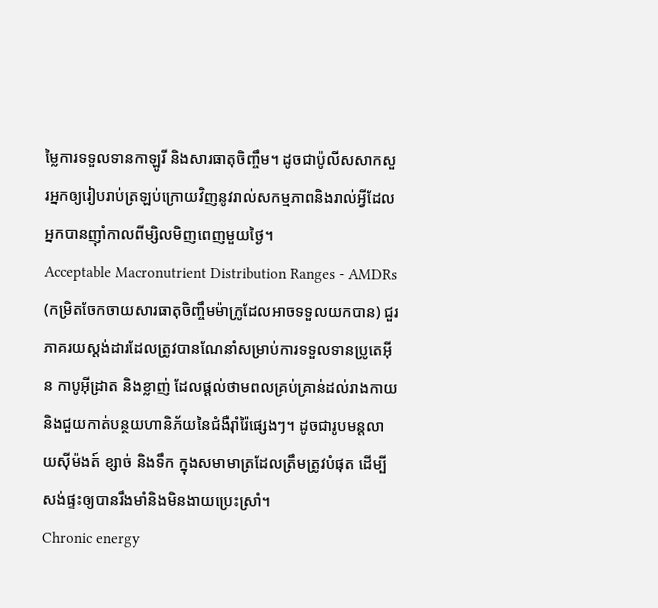ម្លៃការទទួលទានកាឡូរី និងសារធាតុចិញ្ចឹម។ ដូចជាប៉ូលីសសាកសួរអ្នកឲ្យរៀបរាប់ត្រឡប់ក្រោយវិញនូវរាល់សកម្មភាពនិងរាល់អ្វីដែលអ្នកបានញ៉ាំកាលពីម្សិលមិញពេញមួយថ្ងៃ។
Acceptable Macronutrient Distribution Ranges - AMDRs (កម្រិតចែកចាយសារធាតុចិញ្ចឹមម៉ាក្រូដែលអាចទទួលយកបាន) ជួរភាគរយស្តង់ដារដែលត្រូវបានណែនាំសម្រាប់ការទទួលទានប្រូតេអ៊ីន កាបូអ៊ីដ្រាត និងខ្លាញ់ ដែលផ្តល់ថាមពលគ្រប់គ្រាន់ដល់រាងកាយ និងជួយកាត់បន្ថយហានិភ័យនៃជំងឺរ៉ាំរ៉ៃផ្សេងៗ។ ដូចជារូបមន្តលាយស៊ីម៉ងត៍ ខ្សាច់ និងទឹក ក្នុងសមាមាត្រដែលត្រឹមត្រូវបំផុត ដើម្បីសង់ផ្ទះឲ្យបានរឹងមាំនិងមិនងាយប្រេះស្រាំ។
Chronic energy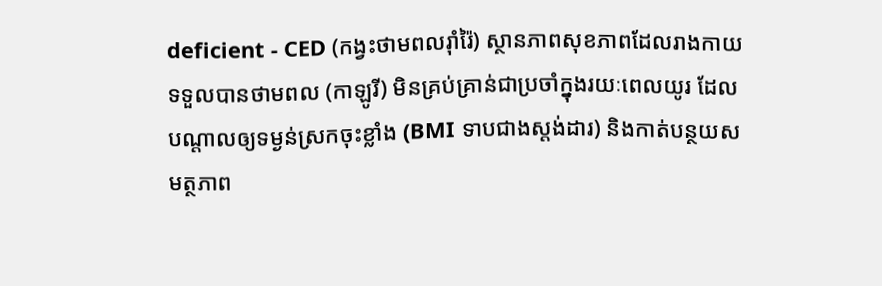deficient - CED (កង្វះថាមពលរ៉ាំរ៉ៃ) ស្ថានភាពសុខភាពដែលរាងកាយទទួលបានថាមពល (កាឡូរី) មិនគ្រប់គ្រាន់ជាប្រចាំក្នុងរយៈពេលយូរ ដែលបណ្តាលឲ្យទម្ងន់ស្រកចុះខ្លាំង (BMI ទាបជាងស្តង់ដារ) និងកាត់បន្ថយសមត្ថភាព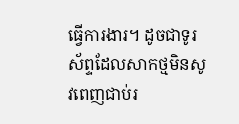ធ្វើការងារ។ ដូចជាទូរស័ព្ទដែលសាកថ្មមិនសូវពេញជាប់រ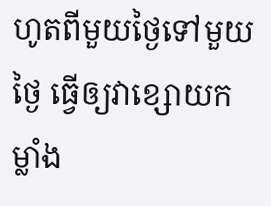ហូតពីមួយថ្ងៃទៅមួយថ្ងៃ ធ្វើឲ្យវាខ្សោយកម្លាំង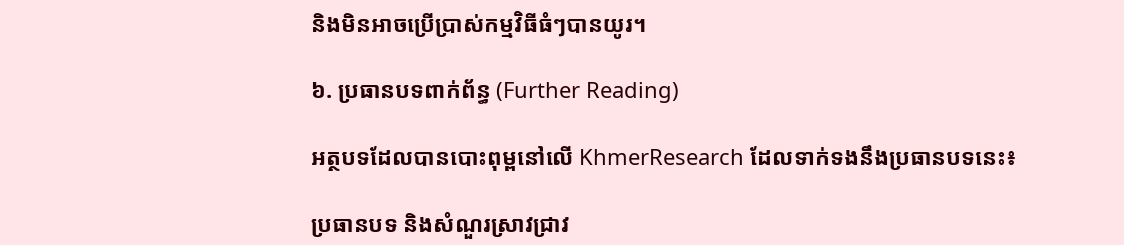និងមិនអាចប្រើប្រាស់កម្មវិធីធំៗបានយូរ។

៦. ប្រធានបទពាក់ព័ន្ធ (Further Reading)

អត្ថបទដែលបានបោះពុម្ពនៅលើ KhmerResearch ដែលទាក់ទងនឹងប្រធានបទនេះ៖

ប្រធានបទ និងសំណួរស្រាវជ្រាវ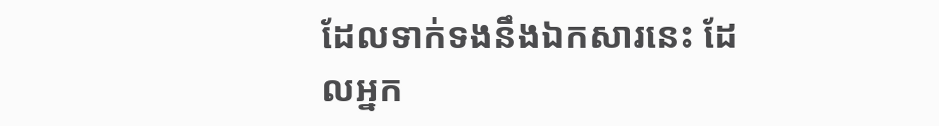ដែលទាក់ទងនឹងឯកសារនេះ ដែលអ្នក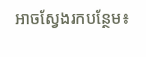អាចស្វែងរកបន្ថែម៖